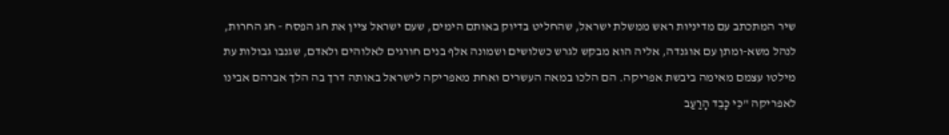שיר המתכתב עם מדיניות ראש ממשלת ישראל, שהחליט בדיוק באותם הימים, שעם ישראל ציין את חג הפסח - חג החרות, לנהל משא-ומתן עם אוגנדה, אליה הוא מבקש לגרש כשלושים ושמונה אלף בנים חורגים לאלוהים ולאדם, שגנבו גבולות עת מילטו עצמם מאימה ביבשת אפריקה. הם הלכו במאה העשרים ואחת מאפריקה לישראל באותה דרך בה הלך אברהם אבינו לאפריקה "כִּי כָּבֵד הָרַעַב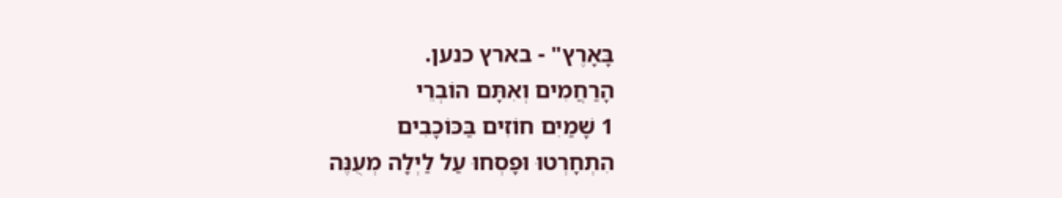בָּאָרֶץ" - בארץ כנען.
הָרַחֲמִים וְאִתָּם הוֹבְרֵי
1 שָׁמַיִם חוֹזִים בַּכּוֹכָבִים
הִתְחָרְטוּ וּפָסְחוּ עַל לַיְלָה מְעֻנֶּה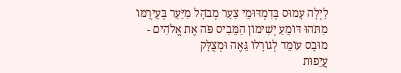לַיְלָה עָמוּס בְּדִמְדּוּמֵי צַעַר מְבֹהָל מִיַּעַר בְּעֵירֻמּוֹ
מִתֹּהוּ דּוֹמֵעַ יְשִׁימוֹן הַמֵּבִיס פֹּה אֶת אֱלֹהִים -
מוּבָס עוֹמֵד לְגוֹרָלוֹ גֵּאֶה וּמְצֻלָּק
עֲיֵפוּת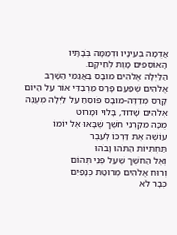אֲדֻמָּה בְּעֵינָיו וּדְמַמָּה בְֹּבָתָּיו
הָאוֹסְפִים מָוֶת לְחֵיקָם.
הַלַּיְלָה אֱלֹהִים מוּבָס בַּאֲגַמֵּי הַשָׁרָב
אֱלֹהִים שֶׁפַּעַם פָּרַס מַרְבַדֵּי אוֹר עַל הַיּוֹם
קָרַס מְדַדֶּה-מוּבָס פֹּוסֵחַ עַל לַיְלָה מְעֻנֶּה
אְלֹהִים שָׁדוּד, בָּלוּי וּמָרוּט
מֻכָּה מִקַרְנֵי חֹשֶׁך שֶׁבָּאוּ אֶל יוֹמוֹ
עוֹשֶׁה אֶת דַּרְכּוֹ לְעֵבֶר
תַּחְתִּיּוֹת הַתֹּהוּ וָבֹהוּ
וְאֶל הַחֹשֶׁך שֶׁעַל פְּנֵי תְּהוֹם
וְרוּח אֱלֹהִים מְרוּטַת כְּנָפַיִם
כְּבָר לֹא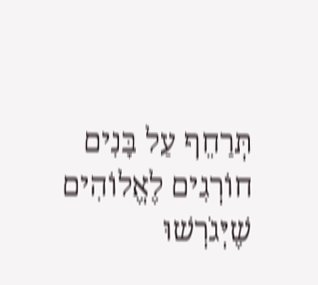תְּרַחֵף עַל בָּנִים חוֹרְגִים לֶאֱלוֹהִים
שֶׁיְּגֹרְשׁוּ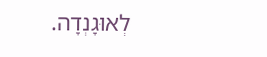לְאוּגָנְדָה.